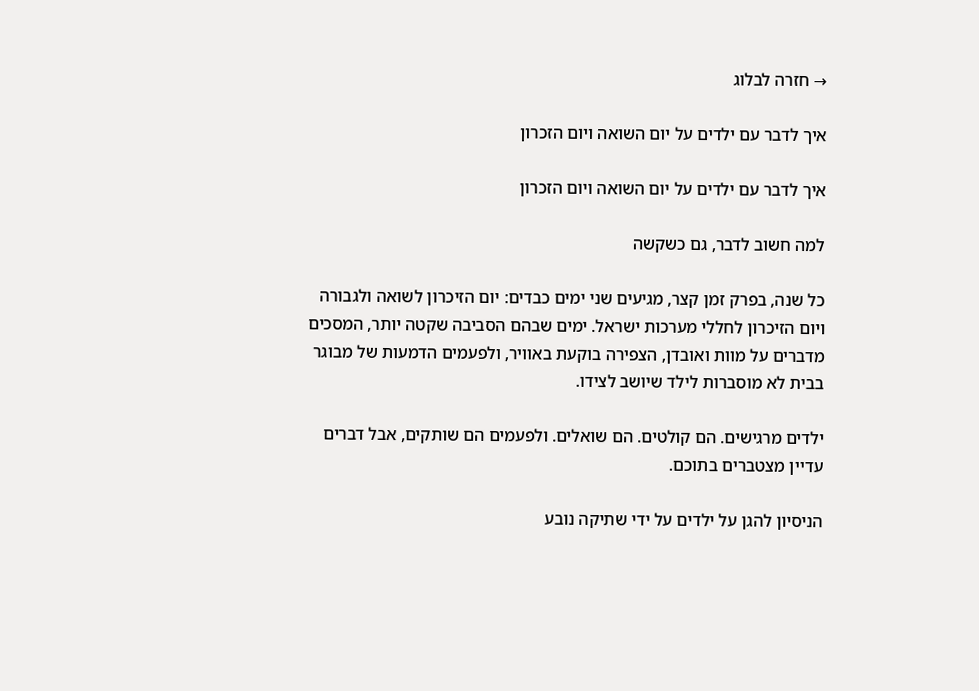→ חזרה לבלוג

איך לדבר עם ילדים על יום השואה ויום הזכרון

איך לדבר עם ילדים על יום השואה ויום הזכרון

למה חשוב לדבר, גם כשקשה

כל שנה, בפרק זמן קצר, מגיעים שני ימים כבדים: יום הזיכרון לשואה ולגבורה ויום הזיכרון לחללי מערכות ישראל. ימים שבהם הסביבה שקטה יותר, המסכים מדברים על מוות ואובדן, הצפירה בוקעת באוויר, ולפעמים הדמעות של מבוגר בבית לא מוסברות לילד שיושב לצידו.

ילדים מרגישים. הם קולטים. הם שואלים. ולפעמים הם שותקים, אבל דברים עדיין מצטברים בתוכם.

הניסיון להגן על ילדים על ידי שתיקה נובע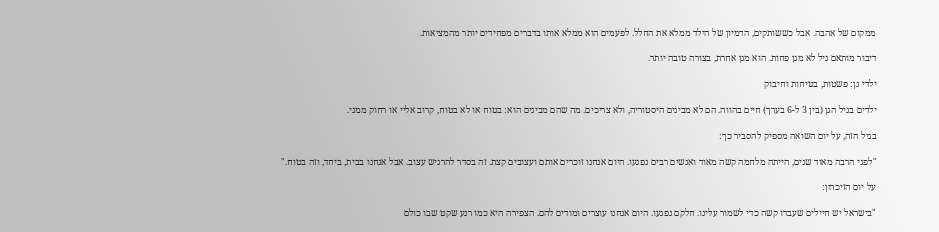ממקום של אהבה. אבל כששותקים, הדמיון של הילד ממלא את החלל. לפעמים הוא ממלא אותו בדברים מפחידים יותר מהמציאות.

דיבור מותאם גיל לא מגן פחות. הוא מגן אחרת, בצורה טובה יותר.

ילדי גן: פשטות, בטיחות וחיבוק

ילדים בגיל הגן (בין 3 ל-6 בערך) חיים בהווה. הם לא מבינים היסטוריה, ולא צריכים. מה שהם מבינים הוא: בטוח או לא בטוח, קרוב אליי או רחוק ממני.

בגיל הזה, על יום השואה מספיק להסביר כך:

"לפני הרבה מאוד שנים, הייתה מלחמה קשה מאוד ואנשים רבים נפגעו. היום אנחנו זוכרים אותם ועצובים קצת. זה בסדר להרגיש עצוב. אבל אנחנו בבית, ביחד, וזה בטוח."

על יום הזיכרון:

"בישראל יש חיילים שעבדו קשה כדי לשמור עלינו. חלקם נפגעו. היום אנחנו עוצרים ומודים להם. הצפירה היא כמו רגע שקט שבו כולם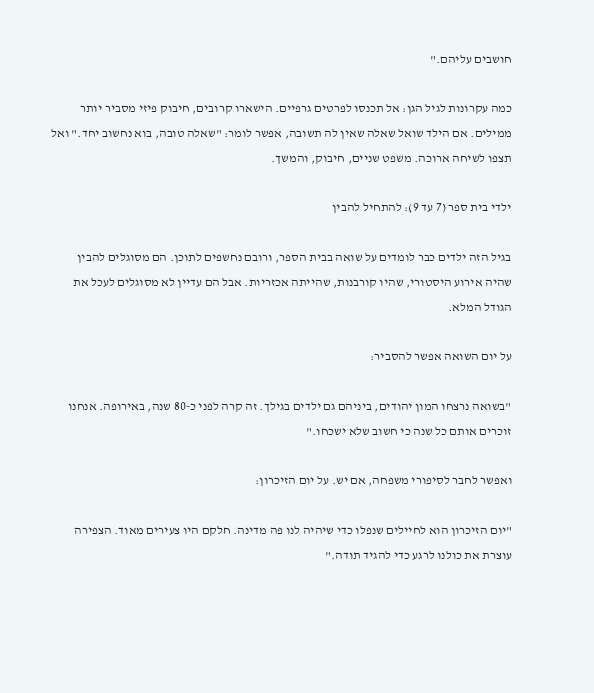חושבים עליהם."

כמה עקרונות לגיל הגן: אל תכנסו לפרטים גרפיים. הישארו קרובים, חיבוק פיזי מסביר יותר ממילים. אם הילד שואל שאלה שאין לה תשובה, אפשר לומר: "שאלה טובה, בוא נחשוב יחד." ואל תצפו לשיחה ארוכה. משפט שניים, חיבוק, והמשך.

ילדי בית ספר (7 עד 9): להתחיל להבין

בגיל הזה ילדים כבר לומדים על שואה בבית הספר, ורובם נחשפים לתוכן. הם מסוגלים להבין שהיה אירוע היסטורי, שהיו קורבנות, שהייתה אכזריות. אבל הם עדיין לא מסוגלים לעכל את הגודל המלא.

על יום השואה אפשר להסביר:

"בשואה נרצחו המון יהודים, ביניהם גם ילדים בגילך. זה קרה לפני כ-80 שנה, באירופה. אנחנו זוכרים אותם כל שנה כי חשוב שלא ישכחו."

ואפשר לחבר לסיפורי משפחה, אם יש. על יום הזיכרון:

"יום הזיכרון הוא לחיילים שנפלו כדי שיהיה לנו פה מדינה. חלקם היו צעירים מאוד. הצפירה עוצרת את כולנו לרגע כדי להגיד תודה."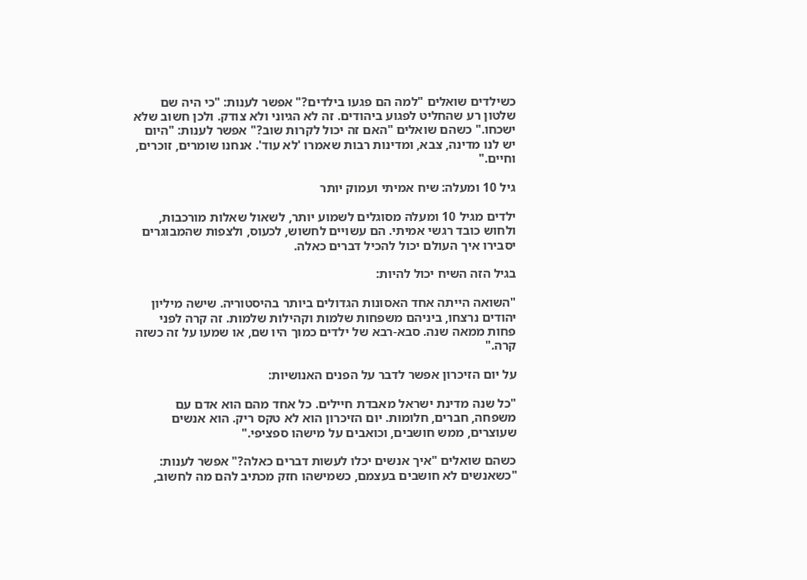כשילדים שואלים "למה הם פגעו בילדים?" אפשר לענות: "כי היה שם שלטון רע שהחליט לפגוע ביהודים. זה לא הגיוני ולא צודק. ולכן חשוב שלא ישכחו." כשהם שואלים "האם זה יכול לקרות שוב?" אפשר לענות: "היום יש לנו מדינה, צבא, ומדינות רבות שאמרו 'לא עוד'. אנחנו שומרים, זוכרים, וחיים."

גיל 10 ומעלה: שיח אמיתי ועמוק יותר

ילדים מגיל 10 ומעלה מסוגלים לשמוע יותר, לשאול שאלות מורכבות, ולחוש כובד רגשי אמיתי. הם עשויים לחשוש, לכעוס, ולצפות שהמבוגרים יסבירו איך העולם יכול להכיל דברים כאלה.

בגיל הזה השיח יכול להיות:

"השואה הייתה אחד האסונות הגדולים ביותר בהיסטוריה. שישה מיליון יהודים נרצחו, ביניהם משפחות שלמות וקהילות שלמות. זה קרה לפני פחות ממאה שנה. סבא-רבא של ילדים כמוך היו שם, או שמעו על זה כשזה קרה."

על יום הזיכרון אפשר לדבר על הפנים האנושיות:

"כל שנה מדינת ישראל מאבדת חיילים. כל אחד מהם הוא אדם עם משפחה, חברים, חלומות. יום הזיכרון הוא לא טקס ריק. הוא אנשים שעוצרים, ממש חושבים, וכואבים על מישהו ספציפי."

כשהם שואלים "איך אנשים יכלו לעשות דברים כאלה?" אפשר לענות: "כשאנשים לא חושבים בעצמם, כשמישהו חזק מכתיב להם מה לחשוב,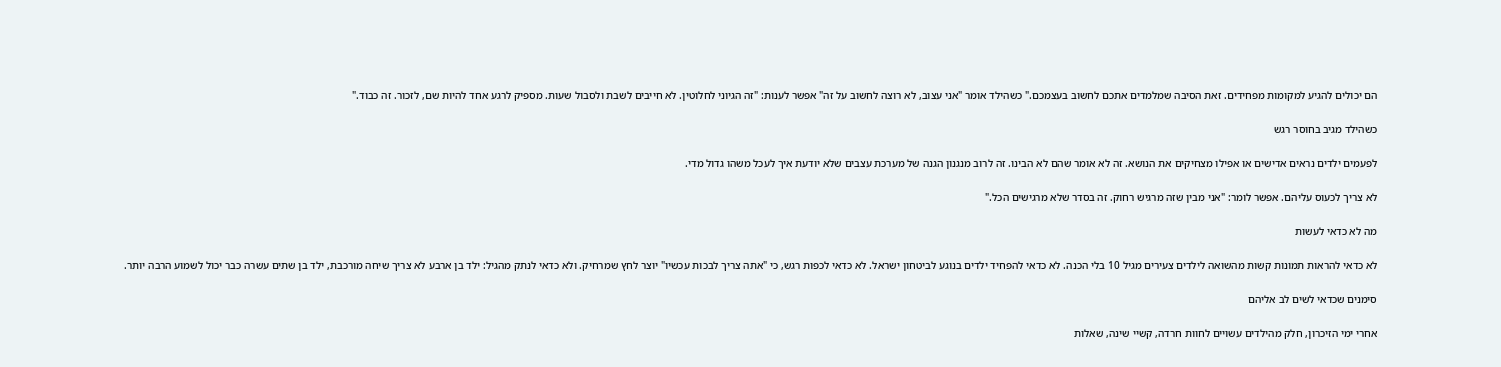הם יכולים להגיע למקומות מפחידים. זאת הסיבה שמלמדים אתכם לחשוב בעצמכם." כשהילד אומר "אני עצוב, לא רוצה לחשוב על זה" אפשר לענות: "זה הגיוני לחלוטין. לא חייבים לשבת ולסבול שעות. מספיק לרגע אחד להיות שם, לזכור. זה כבוד."

כשהילד מגיב בחוסר רגש

לפעמים ילדים נראים אדישים או אפילו מצחיקים את הנושא. זה לא אומר שהם לא הבינו. זה לרוב מנגנון הגנה של מערכת עצבים שלא יודעת איך לעכל משהו גדול מדי.

לא צריך לכעוס עליהם. אפשר לומר: "אני מבין שזה מרגיש רחוק. זה בסדר שלא מרגישים הכל."

מה לא כדאי לעשות

לא כדאי להראות תמונות קשות מהשואה לילדים צעירים מגיל 10 בלי הכנה. לא כדאי להפחיד ילדים בנוגע לביטחון ישראל. לא כדאי לכפות רגש, כי "אתה צריך לבכות עכשיו" יוצר לחץ שמרחיק. ולא כדאי לנתק מהגיל: ילד בן ארבע לא צריך שיחה מורכבת, ילד בן שתים עשרה כבר יכול לשמוע הרבה יותר.

סימנים שכדאי לשים לב אליהם

אחרי ימי הזיכרון, חלק מהילדים עשויים לחוות חרדה, קשיי שינה, שאלות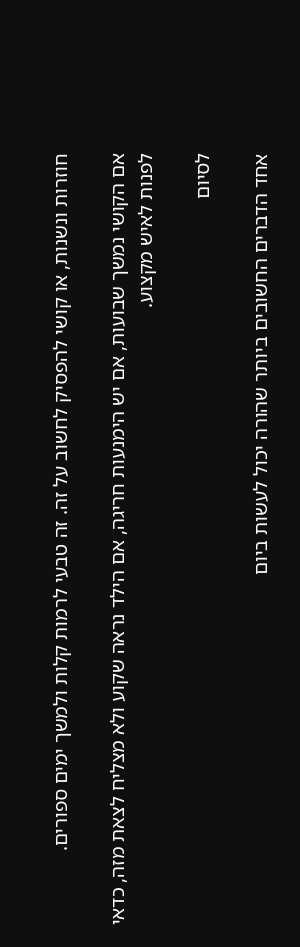חוזרות ונשנות, או קושי להפסיק לחשוב על זה. זה טבעי לרמות קלות ולמשך ימים ספורים.

אם הקושי נמשך שבועות, אם יש הימנעות חריגה, אם הילד נראה שקוע ולא מצליח לצאת מזה, כדאי לפנות לאיש מקצוע.

לסיום

אחד הדברים החשובים ביותר שהורה יכול לעשות ביום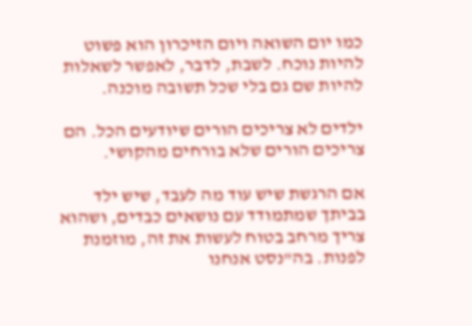כמו יום השואה ויום הזיכרון הוא פשוט להיות נוכח. לשבת, לדבר, לאפשר לשאלות להיות שם גם בלי שכל תשובה מוכנה.

ילדים לא צריכים הורים שיודעים הכל. הם צריכים הורים שלא בורחים מהקושי.

אם הרגשת שיש עוד מה לעבד, שיש ילד בביתך שמתמודד עם נושאים כבדים, ושהוא צריך מרחב בטוח לעשות את זה, מוזמנת לפנות. בה"נסט אנחנו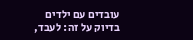עובדים עם ילדים בדיוק על זה: לעבד,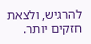להרגיש, ולצאת חזקים יותר.